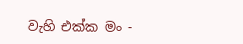වැහි එක්ක මං -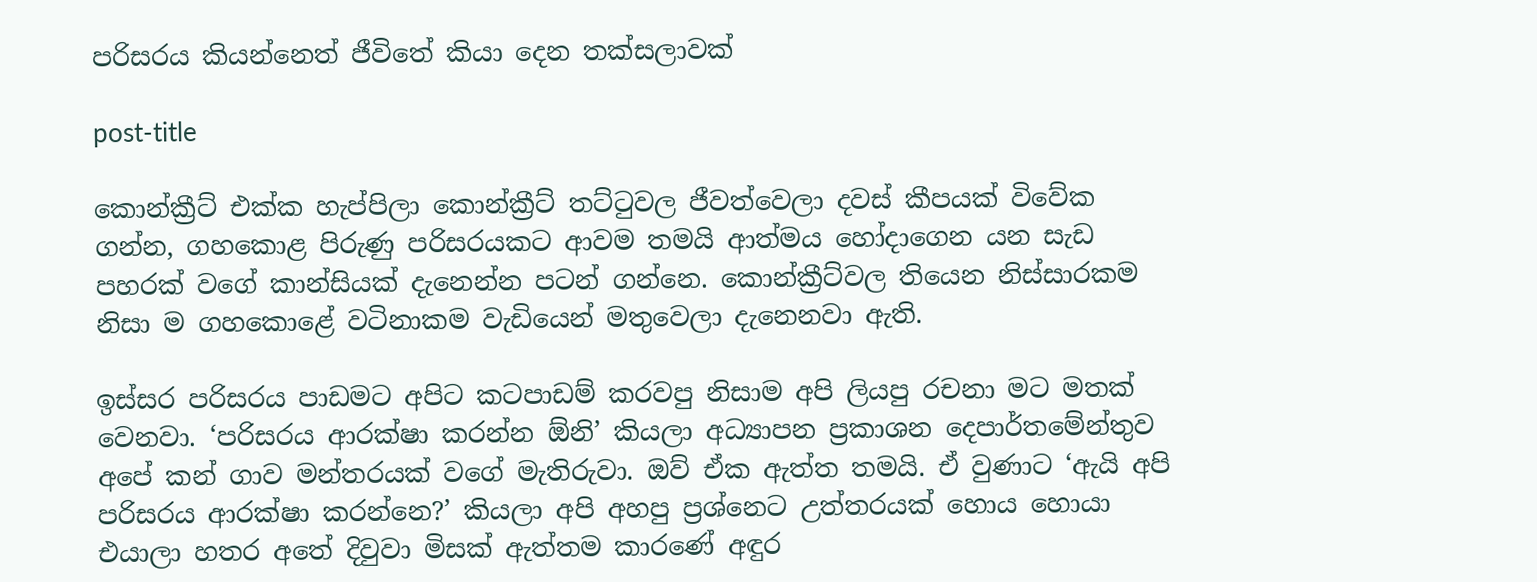පරිසරය කියන්නෙත් ජීවිතේ කියා දෙන තක්සලාවක්

post-title

කොන්ක්‍රීට් එක්ක හැප්පිලා කොන්ක්‍රීට් තට්ටුවල ජීවත්වෙලා දවස් කීපයක් විවේක ගන්න, ගහකොළ පිරුණු පරිසරයකට ආවම තමයි ආත්මය හෝදාගෙන යන සැඩ පහරක් වගේ කාන්සියක් දැනෙන්න පටන් ගන්නෙ. කොන්ක්‍රීට්වල තියෙන නිස්සාරකම නිසා ම ගහකොළේ වටිනාකම වැඩියෙන් මතුවෙලා දැනෙනවා ඇති.

ඉස්සර පරිසරය පාඩමට අපිට කටපාඩම් කරවපු නිසාම අපි ලියපු රචනා මට මතක් වෙනවා. ‘පරිසරය ආරක්ෂා කරන්න ඕනි’ කියලා අධ්‍යාපන ප්‍රකාශන දෙපාර්තමේන්තුව අපේ කන් ගාව මන්තරයක් වගේ මැතිරුවා. ඔව් ඒක ඇත්ත තමයි. ඒ වුණාට ‘ඇයි අපි පරිසරය ආරක්ෂා කරන්නෙ?’ කියලා අපි අහපු ප්‍රශ්නෙට උත්තරයක් හොය හොයා එයාලා හතර අතේ දිවුවා මිසක් ඇත්තම කාරණේ අඳුර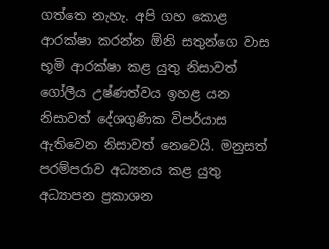ගත්තෙ නැහැ. අපි ගහ කොළ ආරක්ෂා කරන්න ඕනි සතුන්ගෙ වාස භූමි ආරක්ෂා කළ යුතු නිසාවත් ගෝලීය උෂ්ණත්වය ඉහළ යන නිසාවත් දේශගුණික විපර්යාස ඇතිවෙන නිසාවත් නෙවෙයි. මනුසත් පරම්පරාව අධ්‍යනය කළ යුතු අධ්‍යාපන ප්‍රකාශන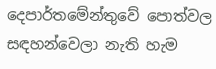දෙපාර්තමේන්තුවේ පොත්වල සඳහන්වෙලා නැති හැම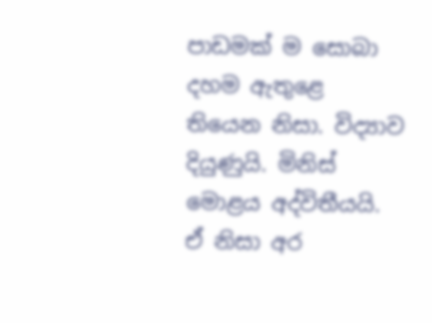පාඩමක් ම සොබා දහම ඇතුළෙ තියෙන නිසා. විද්‍යාව දියුණුයි. මිනිස් මොළය අද්විතීයයි. ඒ නිසා අර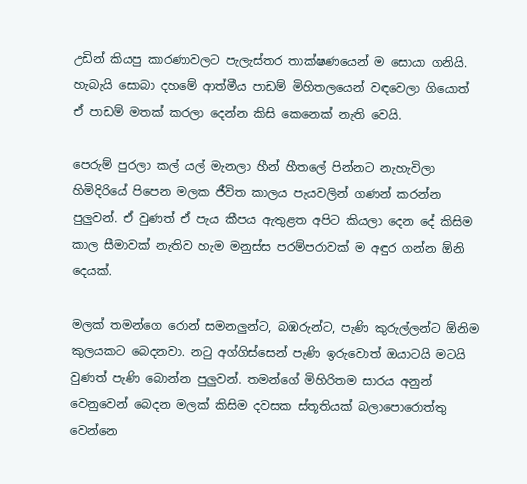උඩින් කියපු කාරණාවලට පැලැස්තර තාක්ෂණයෙන් ම සොයා ගනියි. හැබැයි සොබා දහමේ ආත්මීය පාඩම් මිහිතලයෙන් වඳවෙලා ගියොත් ඒ පාඩම් මතක් කරලා දෙන්න කිසි කෙනෙක් නැති වෙයි.

පෙරුම් පුරලා කල් යල් මැනලා හීන් හීතලේ පින්නට නැහැවිලා හිමිදිරියේ පිපෙන මලක ජීවිත කාලය පැයවලින් ගණන් කරන්න පුලුවන්. ඒ වුණත් ඒ පැය කීපය ඇතුළත අපිට කියලා දෙන දේ කිසිම කාල සීමාවක් නැතිව හැම මනුස්ස පරම්පරාවක් ම අඳුර ගන්න ඕනි දෙයක්.

මලක් තමන්ගෙ රොන් සමනලුන්ට, බඹරුන්ට, පැණි කුරුල්ලන්ට ඕනිම කුලයකට බෙදනවා. නටු අග්ගිස්සෙන් පැණි ඉරුවොත් ඔයාටයි මටයි වුණත් පැණි බොන්න පුලුවන්. තමන්ගේ මිහිරිතම සාරය අනුන් වෙනුවෙන් බෙදන මලක් කිසිම දවසක ස්තූතියක් බලාපොරොත්තු වෙන්නෙ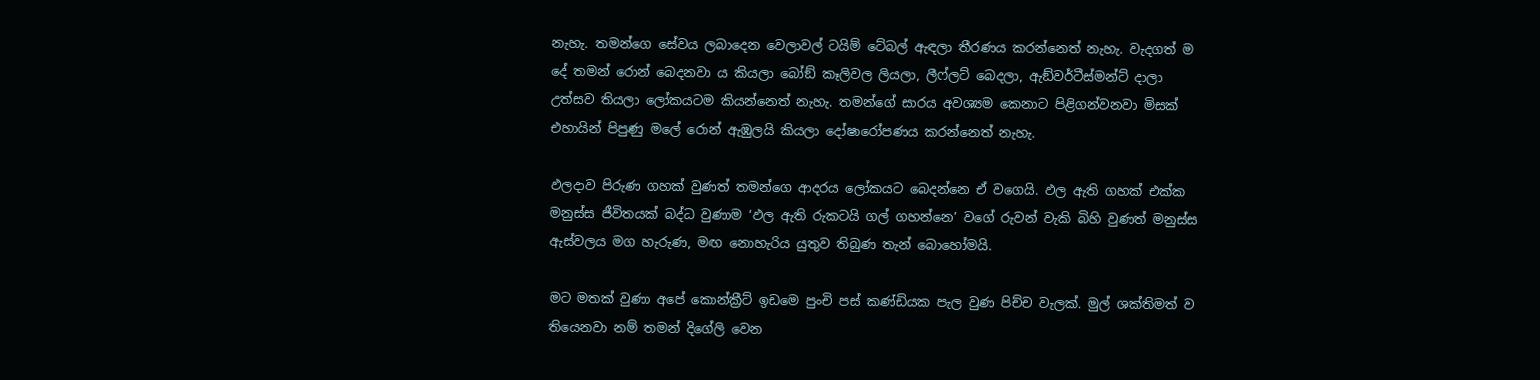නැහැ. තමන්ගෙ සේවය ලබාදෙන වෙලාවල් ටයිම් ටේබල් ඇඳලා තීරණය කරන්නෙත් නැහැ. වැදගත් ම දේ තමන් රොන් බෙදනවා ය කියලා බෝඞ් කෑලිවල ලියලා, ලීෆ්ලට් බෙදලා, ඇඞ්වර්ටීස්මන්ට් දාලා උත්සව තියලා ලෝකයටම කියන්නෙත් නැහැ. තමන්ගේ සාරය අවශ්‍යම කෙනාට පිළිගන්වනවා මිසක් එහායින් පිපුණු මලේ රොන් ඇඹුලයි කියලා දෝෂාරෝපණය කරන්නෙත් නැහැ.

ඵලදාව පිරුණ ගහක් වුණත් තමන්ගෙ ආදරය ලෝකයට බෙදන්නෙ ඒ වගෙයි. ඵල ඇති ගහක් එක්ක මනුස්ස ජීවිතයක් බද්ධ වුණාම ‘ඵල ඇති රුකටයි ගල් ගහන්නෙ’ වගේ රුවන් වැකි බිහි වුණත් මනුස්ස ඇස්වලය මග හැරුණ, මඟ නොහැරිය යුතුව තිබුණ තැන් බොහෝමයි.

මට මතක් වුණා අපේ කොන්ක්‍රීට් ඉඩමෙ පුංචි පස් කණ්ඩියක පැල වුණ පිච්ච වැලක්. මුල් ශක්තිමත් ව තියෙනවා නම් තමන් දිගේලි වෙන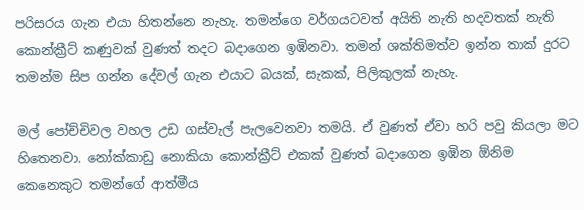පරිසරය ගැන එයා හිතන්නෙ නැහැ. තමන්ගෙ වර්ගයටවත් අයිති නැති හදවතක් නැති කොන්ක්‍රීට් කණුවක් වුණත් තදට බදාගෙන ඉඹිනවා. තමන් ශක්තිමත්ව ඉන්න තාක් දුරට තමන්ම සිප ගන්න දේවල් ගැන එයාට බයක්, සැකක්, පිලිකුලක් නැහැ.

මල් පෝච්චිවල වහල උඩ ගස්වැල් පැලවෙනවා තමයි. ඒ වුණත් ඒවා හරි පවු කියලා මට හිතෙනවා. නෝක්කාඩු නොකියා කොන්ක්‍රීට් එකක් වුණත් බදාගෙන ඉඹින ඕනිම කෙනෙකුට තමන්ගේ ආත්මීය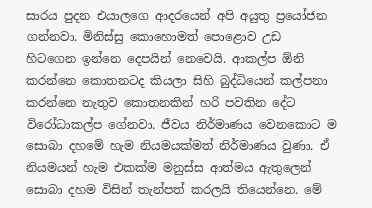සාරය පුදන එයාලගෙ ආදරයෙන් අපි අයුතු ප්‍රයෝජන ගන්නවා. මිනිස්සු කොහොමත් පොළොව උඩ හිටගෙන ඉන්නෙ දෙපයින් නෙවෙයි. ආකල්ප ඕනි කරන්නෙ කොතනටද කියලා සිහි බුද්ධියෙන් කල්පනා කරන්නෙ නැතුව කොතනකින් හරි පවතින දේට විරෝධාකල්ප ගේනවා. ජීවය නිර්මාණය වෙනකොට ම සොබා දහමේ හැම නියමයක්මත් නිර්මාණය වුණා. ඒ නියමයන් හැම එකක්ම මනුස්ස ආත්මය ඇතුලෙන් සොබා දහම විසින් තැන්පත් කරලයි තියෙන්නෙ. මේ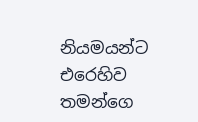නියමයන්ට එරෙහිව තමන්ගෙ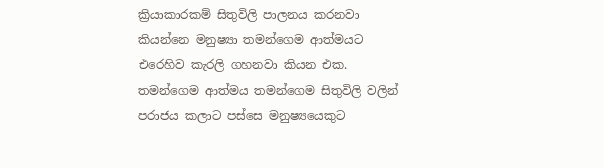ක්‍රියාකාරකම් සිතුවිලි පාලනය කරනවා කියන්නෙ මනුෂ්‍යා තමන්ගෙම ආත්මයට එරෙහිව කැරලි ගහනවා කියන එක. තමන්ගෙම ආත්මය තමන්ගෙම සිතුවිලි වලින් පරාජය කලාට පස්සෙ මනුෂ්‍යයෙකුට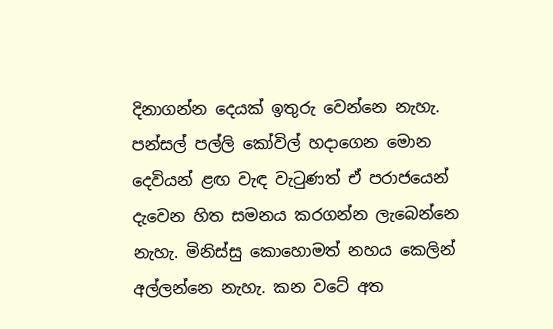දිනාගන්න දෙයක් ඉතුරු වෙන්නෙ නැහැ. පන්සල් පල්ලි කෝවිල් හදාගෙන මොන දෙවියන් ළඟ වැඳ වැටුණත් ඒ පරාජයෙන් දැවෙන හිත සමනය කරගන්න ලැබෙන්නෙ නැහැ. මිනිස්සු කොහොමත් නහය කෙලින් අල්ලන්නෙ නැහැ. කන වටේ අත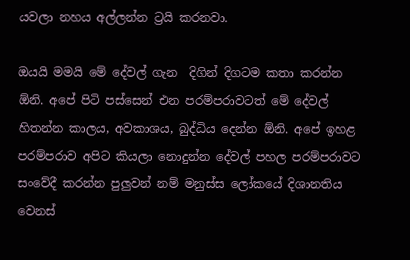යවලා නහය අල්ලන්න ට්‍රයි කරනවා.

ඔයයි මමයි මේ දේවල් ගැන  දිගින් දිගටම කතා කරන්න ඕනි. අපේ පිටි පස්සෙන් එන පරම්පරාවටත් මේ දේවල් හිතන්න කාලය, අවකාශය, බුද්ධිය දෙන්න ඕනි. අපේ ඉහළ පරම්පරාව අපිට කියලා නොදුන්න දේවල් පහල පරම්පරාවට සංවේදී කරන්න පුලුවන් නම් මනුස්ස ලෝකයේ දිශානතිය වෙනස්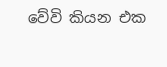වේවි කියන එක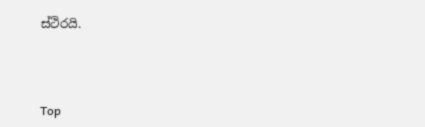ස්ථිරයි.



Top